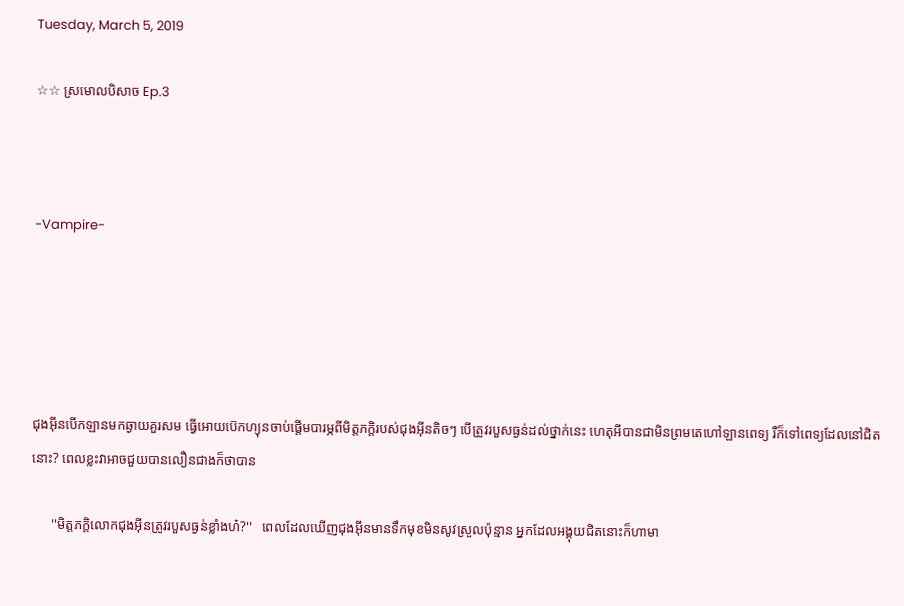Tuesday, March 5, 2019

☆☆ ស្រមេាលបិសាច Ep.3



-Vampire-





ជុងអុីនបេីកឡានមកឆ្ងាយគួរសម ធ្វេីអេាយប៊េកហ្យុនចាប់ផ្តេីមបារម្ភពីមិត្តភក្តិរបស់ជុងអុីនតិចៗ បេីត្រូវរបួសធ្ងន់ដល់ថ្នាក់នេះ ហេតុអីបានជាមិនព្រមតេហៅឡានពេទ្យ រឺក៏ទៅពេទ្យដែលនៅជិតនេាះ? ពេលខ្លះវាអាចជួយបានលឿនជាងក៏ថាបាន

      ''មិត្តភក្តិលេាកជុងអុីនត្រូវរបួសធ្ងន់ខ្លាំងហ៎?''   ពេលដែលឃេីញជុងអុីនមានទឹកមុខមិនសូវស្រួលប៉ុន្មាន អ្នកដែលអង្គុយជិតនេាះក៏ហាមា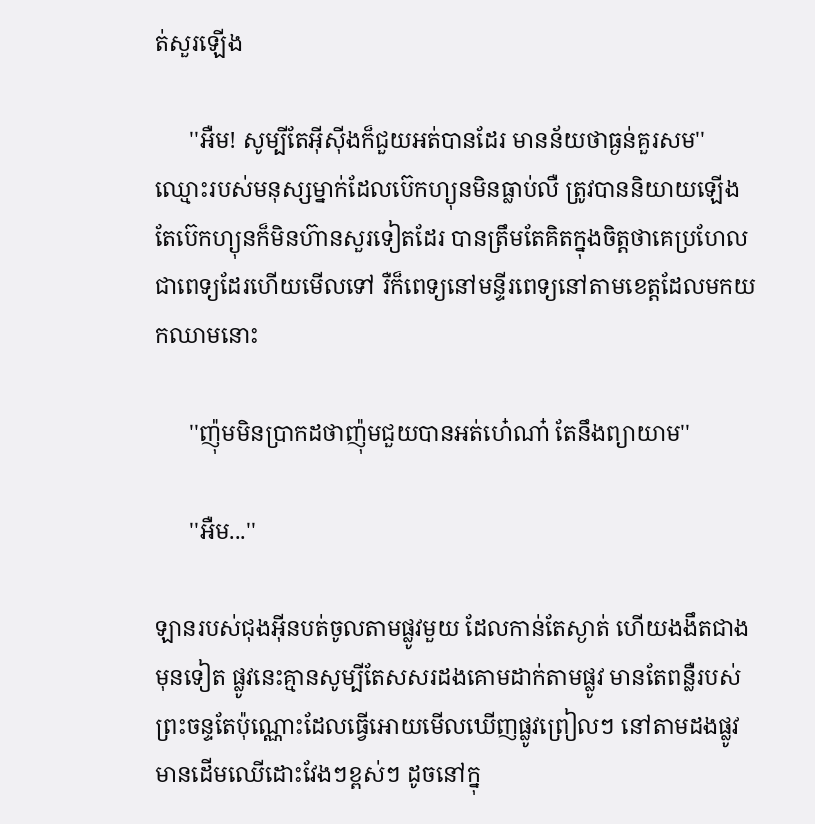ត់សួរឡេីង

      ''អឺម! សូម្បីតែអុីសុីងក៏ជួយអត់បានដែរ មានន័យថាធ្ងន់គួរសម''   ឈ្មេាះរបស់មនុស្សម្នាក់ដែលប៊េកហ្យុនមិនធ្លាប់លឺ ត្រូវបាននិយាយឡេីង តែប៊េកហ្យុនក៏មិនហ៊ានសួរទៀតដែរ បានត្រឹមតែគិតក្នុងចិត្តថាគេប្រហែលជាពេទ្យដែរហេីយមេីលទៅ រឺក៏ពេទ្យនៅមន្ទីរពេទ្យនៅតាមខេត្តដែលមកយកឈាមនេាះ

      ''ញ៉ុមមិនប្រាកដថាញ៉ុមជួយបានអត់ហេ៎ណា៎ តែនឹងព្យាយាម''

      ''អឺម...''

ឡានរបស់ជុងអុីនបត់ចូលតាមផ្លូវមួយ ដែលកាន់តែស្ងាត់ ហេីយងងឹតជាងមុនទៀត ផ្លូវនេះគ្មានសូម្បីតែសសរដងគេាមដាក់តាមផ្លូវ មានតែពន្លឺរបស់ព្រះចន្ទតែប៉ុណ្ណេាះដែលធ្វេីអេាយមេីលឃេីញផ្លូវព្រៀលៗ នៅតាមដងផ្លូវមានដេីមឈេីដេាះវែងៗខ្ពស់ៗ ដូចនៅក្នុ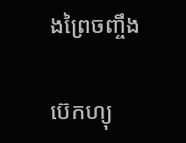ងព្រៃចញ្ចឹង

ប៊េកហ្យុ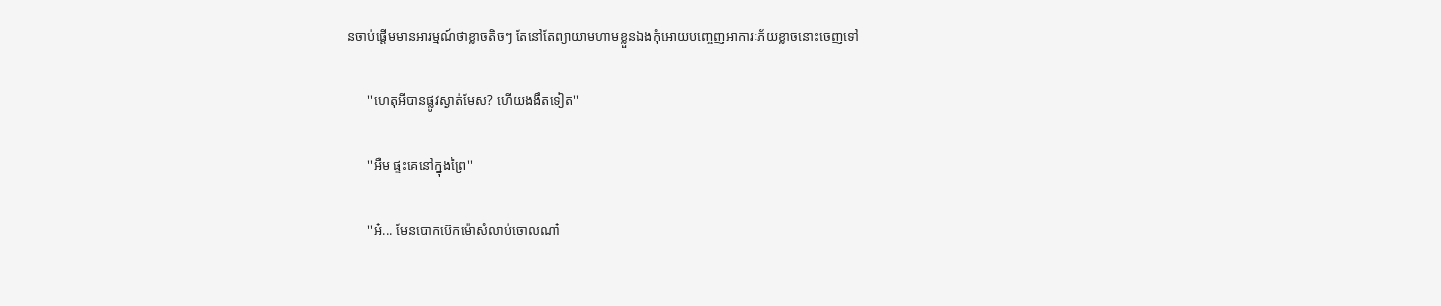នចាប់ផ្តេីមមានអារម្មណ៍ថាខ្លាចតិចៗ តែនៅតែព្យាយាមហាមខ្លួនឯងកុំអេាយបញ្ចេញអាការៈភ័យខ្លាចនេាះចេញទៅ

      ''ហេតុអីបានផ្លូវស្ងាត់មែស? ហេីយងងឹតទៀត''

      ''អឺម ផ្ទះគេនៅក្នុងព្រៃ''

      ''អ៎... មែនបេាកប៊េកម៉េាសំលាប់ចេាលណា៎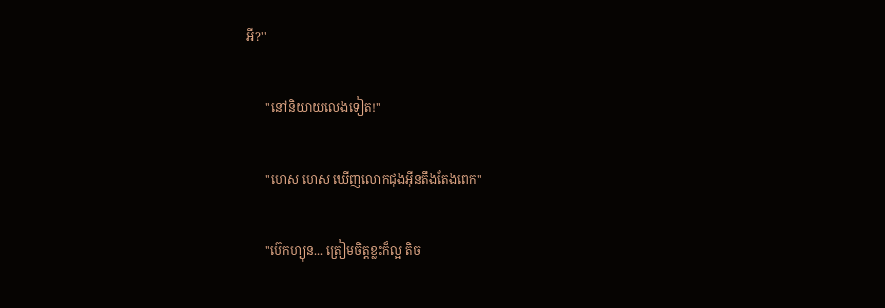អី?''

      ''នៅនិយាយលេងទៀត!''

      ''ហេស ហេស ឃេីញលេាកជុងអុីនតឹងតែងពេក''

      ''ប៊េកហ្យុន... ត្រៀមចិត្តខ្លះក៏ល្អ តិច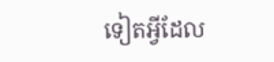ទៀតអ្វីដែល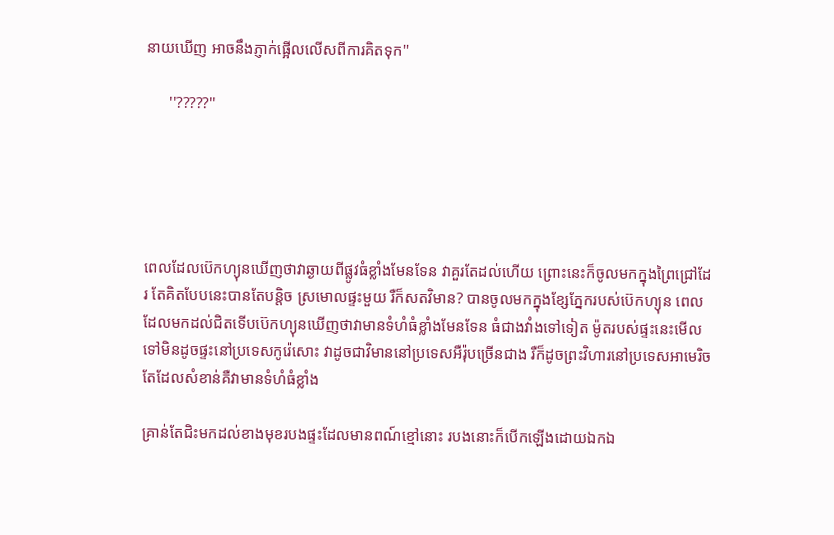នាយឃេីញ អាចនឹងភ្ញាក់ផ្អេីលលេីសពីការគិតទុក''

      ''?????''





ពេលដែលប៊េកហ្យុនឃេីញថាវាឆ្ងាយពីផ្លូវធំខ្លាំងមែនទែន វាគួរតែដល់ហេីយ ព្រេាះនេះក៏ចូលមកក្នុងព្រៃជ្រៅដែរ តែគិតបែបនេះបានតែបន្តិច ស្រមេាលផ្ទះមួយ រឺក៏សតវិមាន? បានចូលមកក្នុងខ្សែភ្នែករបស់ប៊េកហ្យុន ពេលដែលមកដល់ជិតទេីបប៊េកហ្យុនឃេីញថាវាមានទំហំធំខ្លាំងមែនទែន ធំជាងវាំងទៅទៀត ម៉ូតរបស់ផ្ទះនេះមេីលទៅមិនដូចផ្ទះនៅប្រទេសកូរ៉េសេាះ វាដូចជាវិមាននៅប្រទេសអឺរ៉ុបច្រេីនជាង រឺក៏ដូចព្រះវិហារនៅប្រទេសអាមេរិច តែដែលសំខាន់គឺវាមានទំហំធំខ្លាំង

គ្រាន់តែជិះមកដល់ខាងមុខរបងផ្ទះដែលមានពណ៍ខ្មៅនេាះ របងនេាះក៏បេីកឡេីងដេាយឯកឯ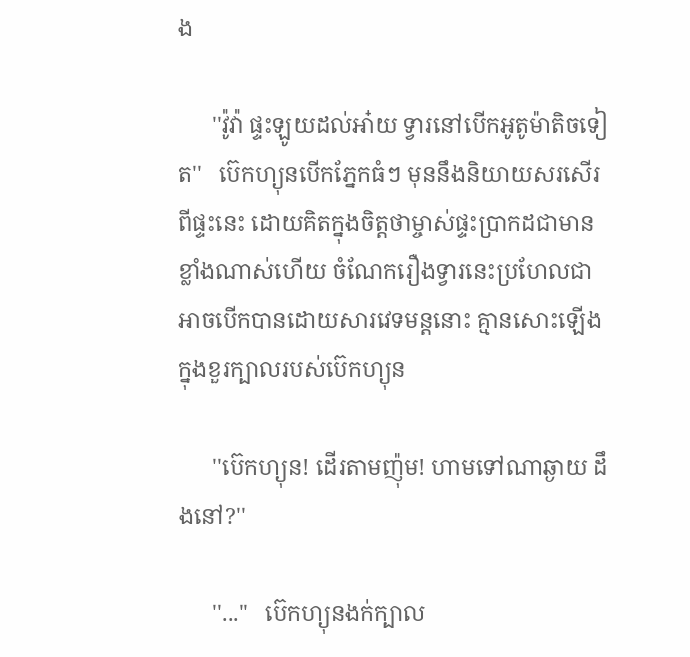ង

      ''វ៉ូវ៉ា ផ្ទះឡូយដល់អា៎យ ទ្វារនៅបេីកអូតូម៉ាតិចទៀត''   ប៊េកហ្យុនបេីកភ្នែកធំៗ មុននឹងនិយាយសរសេីរពីផ្ទះនេះ ដេាយគិតក្នុងចិត្តថាម្ចាស់ផ្ទះប្រាកដជាមានខ្លាំងណាស់ហេីយ ចំណែករឿងទ្វារនេះប្រហែលជាអាចបេីកបានដេាយសារវេទមន្តនេាះ គ្មានសេាះឡេីងក្នុងខួរក្បាលរបស់ប៊េកហ្យុន

      ''ប៊េកហ្យុន! ដេីរតាមញ៉ុម! ហាមទៅណាឆ្ងាយ ដឹងនៅ?''

      ''...''   ប៊េកហ្យុនងក់ក្បាល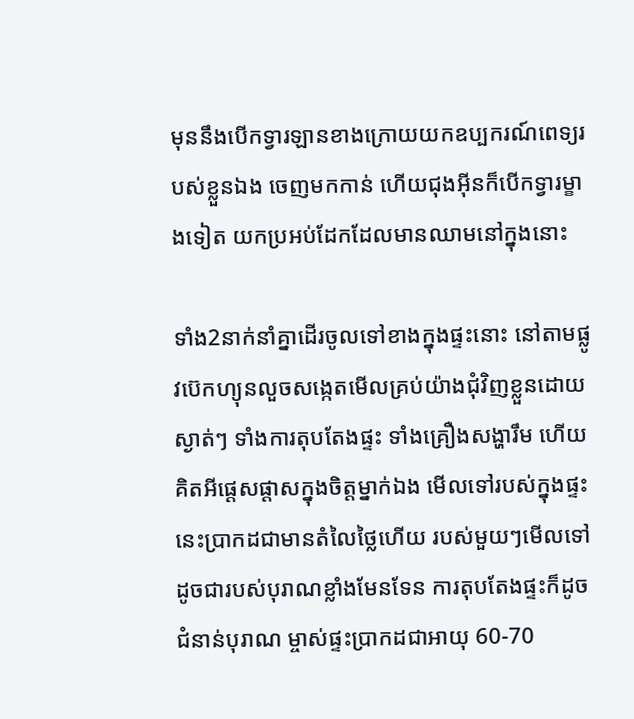មុននឹងបេីកទ្វារឡានខាងក្រេាយយកឧប្បករណ៍ពេទ្យរបស់ខ្លួនឯង ចេញមកកាន់ ហេីយជុងអុីនក៏បេីកទ្វារម្ខាងទៀត យកប្រអប់ដែកដែលមានឈាមនៅក្នុងនេាះ

ទាំង2នាក់នាំគ្នាដេីរចូលទៅខាងក្នុងផ្ទះនេាះ នៅតាមផ្លូវប៊េកហ្យុនលួចសង្កេតមេីលគ្រប់យ៉ាងជុំវិញខ្លួនដេាយស្ងាត់ៗ ទាំងការតុបតែងផ្ទះ ទាំងគ្រឿងសង្ហារឹម ហេីយគិតអីផ្តេសផ្តាសក្នុងចិត្តម្នាក់ឯង មេីលទៅរបស់ក្នុងផ្ទះនេះប្រាកដជាមានតំលៃថ្លៃហេីយ របស់មួយៗមេីលទៅដូចជារបស់បុរាណខ្លាំងមែនទែន ការតុបតែងផ្ទះក៏ដូចជំនាន់បុរាណ ម្ចាស់ផ្ទះប្រាកដជាអាយុ 60-70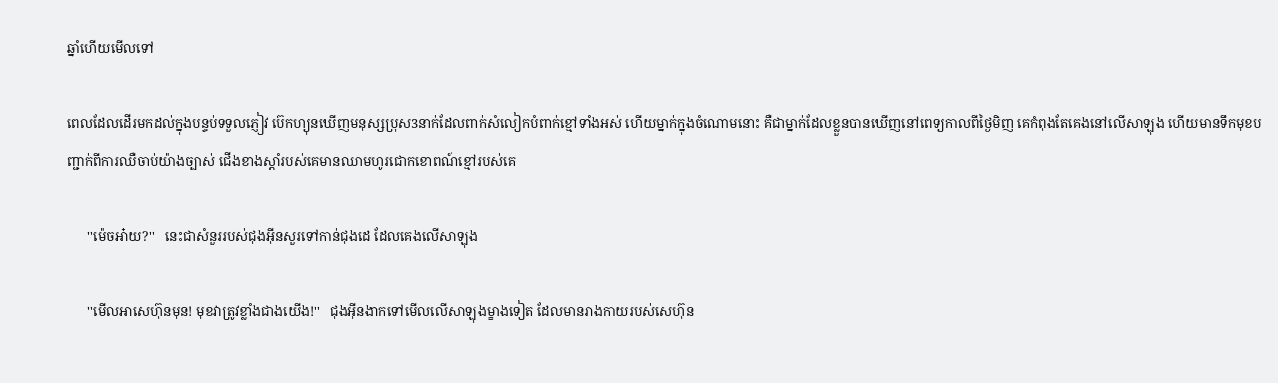ឆ្នាំហេីយមេីលទៅ

ពេលដែលដេីរមកដល់ក្នុងបន្ទប់ទទួលភ្ញៀវ ប៊េកហ្យុនឃេីញមនុស្សប្រុស3នាក់ដែលពាក់សំលៀកបំពាក់ខ្មៅទាំងអស់ ហេីយម្នាក់ក្នុងចំណេាមនេាះ គឺជាម្នាក់ដែលខ្លួនបានឃេីញនៅពេទ្យកាលពីថ្ងៃមិញ គេកំពុងតែគេងនៅលេីសាឡុង ហេីយមានទឹកមុខបញ្ជាក់ពីការឈឺចាប់យ៉ាងច្បាស់ ជេីងខាងស្តាំរបស់គេមានឈាមហូរជេាកខេាពណ៍ខ្មៅរបស់គេ

      ''ម៉េចអា៎យ?''   នេះជាសំនួររបស់ជុងអុីនសួរទៅកាន់ជុងដេ ដែលគេងលេីសាឡុង

      ''មេីលអាសេហ៊ុនមុន! មុខវាត្រូវខ្លាំងជាងយេីង!''   ជុងអុីនងាកទៅមេីលលេីសាឡុងម្ខាងទៀត ដែលមានរាងកាយរបស់សេហ៊ុន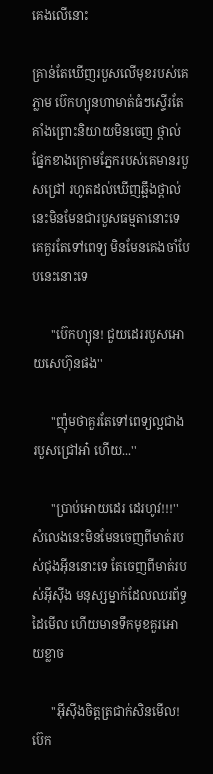គេងលេីនេាះ

គ្រាន់តែឃេីញរបួសលេីមុខរបស់គេភ្លាម ប៊េកហ្យុនហាមាត់ធំៗស្ទេីរតែគាំងព្រេាះនិយាយមិនចេញ ថ្ពាល់ផ្នែកខាងក្រេាមភ្នែករបស់គេមានរបួសជ្រៅ រហូតដល់ឃេីញឆ្អឹងថ្ពាល់ នេះមិនមែនជារបួសធម្មតានេាះទេ គេគួរតែទៅពេទ្យ មិនមែនគេងចាំបែបនេះនេាះទេ

      ''ប៊េកហ្យុន! ជួយដេររបួសអេាយសេហ៊ុនផង''

      ''ញ៉ុមថាគួរតែទៅពេទ្យល្អជាង របួសជ្រៅអា៎ ហេីយ...''

      ''ប្រាប់អេាយដេរ ដេរហូវ!!!''   សំលេងនេះមិនមែនចេញពីមាត់របស់ជុងអុីននេាះទេ តែចេញពីមាត់របស់អុីសុីង មនុស្សម្នាក់ដែលឈរព័ទ្ធដៃមេីល ហេីយមានទឹកមុខគួរអេាយខ្លាច

      ''អុីសុីងចិត្តត្រជាក់សិនមេីល! ប៊េក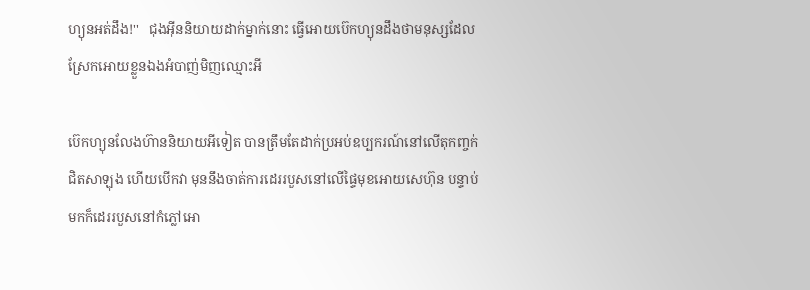ហ្យុនអត់ដឹង!''   ជុងអុីននិយាយដាក់ម្នាក់នេាះ ធ្វេីអេាយប៊េកហ្យុនដឹងថាមនុស្សដែលស្រែកអេាយខ្លួនឯងអំបាញ់មិញឈ្មេាះអី

ប៊េកហ្យុនលែងហ៊ាននិយាយអីទៀត បានត្រឹមតែដាក់ប្រអប់ឧប្បករណ៍នៅលេីតុកញ្ចក់ជិតសាឡុង ហេីយបេីកវា មុននឹងចាត់ការដេររបួសនៅលេីផ្ទៃមុខអេាយសេហ៊ុន បន្ទាប់មកក៏ដេររបួសនៅកំភ្លៅអេា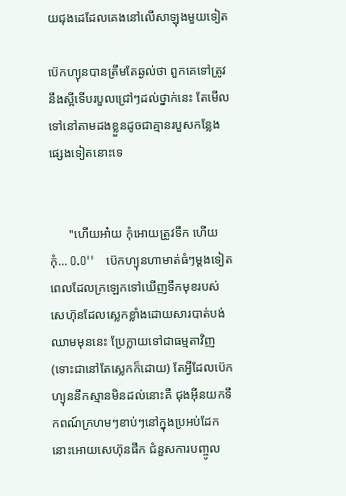យជុងដេដែលគេងនៅលេីសាឡុងមួយទៀត

ប៊េកហ្យុនបានត្រឹមតែឆ្ងល់ថា ពួកគេទៅត្រូវនឹងស្អីទេីបរបួលជ្រៅៗដល់ថ្នាក់នេះ តែមេីលទៅនៅតាមដងខ្លួនដូចជាគ្មានរបួសកន្លែងផ្សេងទៀតនេាះទេ


      ''ហេីយអា៎យ កុំអេាយត្រូវទឹក ហេីយកុំ... O.O''   ប៊េកហ្យុនហាមាត់ធំៗម្តងទៀត ពេលដែលក្រឡេកទៅឃេីញទឹកមុខរបស់សេហ៊ុនដែលស្លេកខ្លាំងដេាយសារបាត់បង់ឈាមមុននេះ ប្រែក្លាយទៅជាធម្មតាវិញ (ទេាះជានៅតែស្លេកក៏ដេាយ) តែអ្វីដែលប៊េកហ្យុននឹកស្មានមិនដល់នេាះគឺ ជុងអុីនយកទឹកពណ៍ក្រហមៗខាប់ៗនៅក្នុងប្រអប់ដែកនេាះអេាយសេហ៊ុនផឹក ជំនួសការបញ្ចូល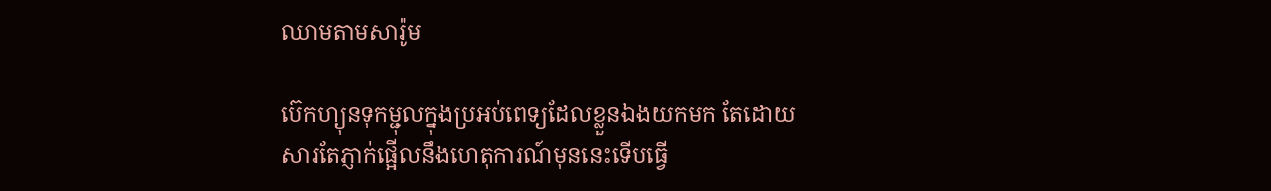ឈាមតាមសារ៉ូម

ប៊េកហ្យុនទុកម្ជុលក្នុងប្រអប់ពេទ្យដែលខ្លួនឯងយកមក តែដេាយសារតែភ្ញាក់ផ្អេីលនឹងហេតុការណ៍មុននេះទេីបធ្វេី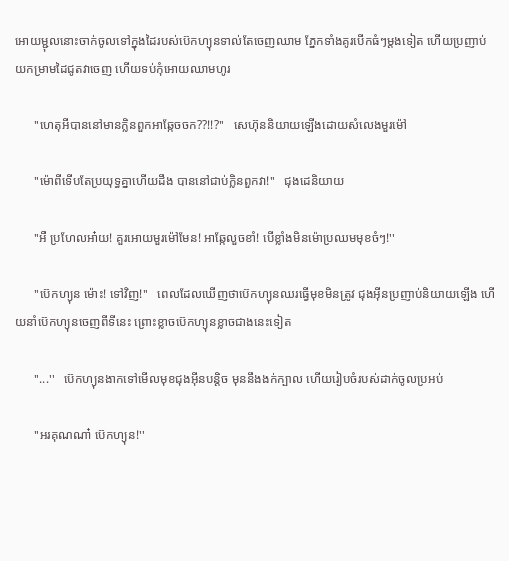អេាយម្ជុលនេាះចាក់ចូលទៅក្នុងដៃរបស់ប៊េកហ្យុនទាល់តែចេញឈាម ភ្នែកទាំងគូរបេីកធំៗម្តងទៀត ហេីយប្រញាប់យកម្រាមដៃជូតវាចេញ ហេីយទប់កុំអេាយឈាមហូរ

      ''ហេតុអីបាននៅមានក្លិនពួកអាឆ្កែចចក??!!?''   សេហ៊ុននិយាយឡេីងដេាយសំលេងមួរម៉ៅ

      ''ម៉េាពីទេីបតែប្រយុទ្ធគ្នាហេីយដឹង បាននៅជាប់ក្លិនពួកវា!''   ជុងដេនិយាយ

      ''អឺ ប្រហែលអា៎យ! គួរអេាយមួរម៉ៅមែន! អាឆ្កែលួចខាំ! បេីខ្លាំងមិនម៉េាប្រឈមមុខចំៗ!''

      ''ប៊េកហ្យុន ម៉េាះ! ទៅវិញ!''   ពេលដែលឃេីញថាប៊េកហ្យុនឈរធ្វេីមុខមិនត្រូវ ជុងអុីនប្រញាប់និយាយឡេីង ហេីយនាំប៊េកហ្យុនចេញពីទីនេះ ព្រេាះខ្លាចប៊េកហ្យុនខ្លាចជាងនេះទៀត

      ''...''   ប៊េកហ្យុនងាកទៅមេីលមុខជុងអុីនបន្តិច មុននឹងងក់ក្បាល ហេីយរៀបចំរបស់ដាក់ចូលប្រអប់

      ''អរគុណណា៎ ប៊េកហ្យុន!''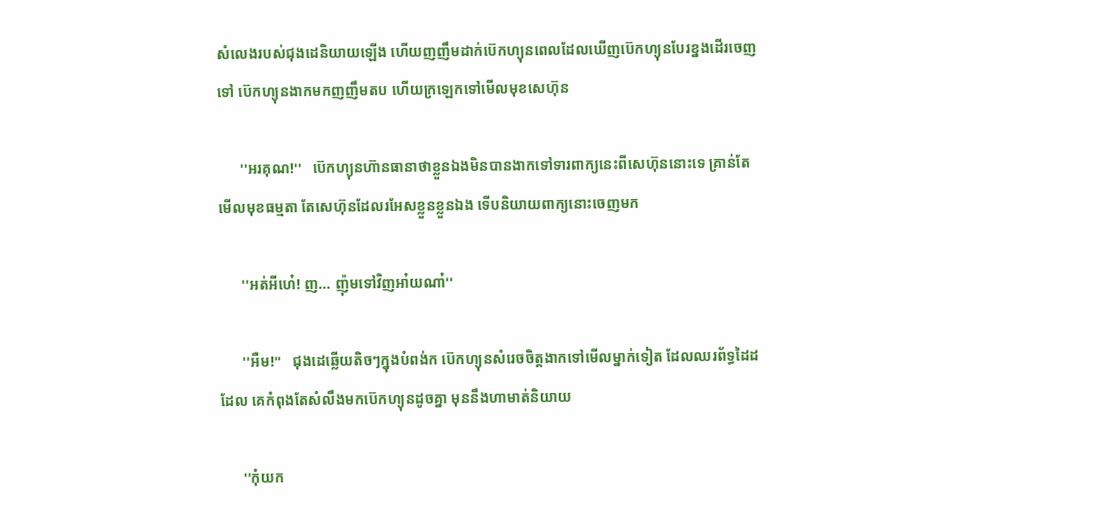សំលេងរបស់ជុងដេនិយាយឡេីង ហេីយញញឹមដាក់ប៊េកហ្យុនពេលដែលឃេីញប៊េកហ្យុនបែរខ្នងដេីរចេញទៅ ប៊េកហ្យុនងាកមកញញឹមតប ហេីយក្រឡេកទៅមេីលមុខសេហ៊ុន

      ''អរគុណ!''   ប៊េកហ្យុនហ៊ានធានាថាខ្លួនឯងមិនបានងាកទៅទារពាក្យនេះពីសេហ៊ុននេាះទេ គ្រាន់តែមេីលមុខធម្មតា តែសេហ៊ុនដែលរអែសខ្លួនខ្លួនឯង ទេីបនិយាយពាក្យនេាះចេញមក

      ''អត់អីហេ៎! ញ... ញ៉ុមទៅវិញអា៎យណា៎''

      ''អឺម!''   ជុងដេឆ្លេីយតិចៗក្នុងបំពង់ក ប៊េកហ្យុនសំរេចចិត្តងាកទៅមេីលម្នាក់ទៀត ដែលឈរព័ទ្ធដៃដដែល គេកំពុងតែសំលឹងមកប៊េកហ្យុនដូចគ្នា មុននឹងហាមាត់និយាយ

      ''កុំយក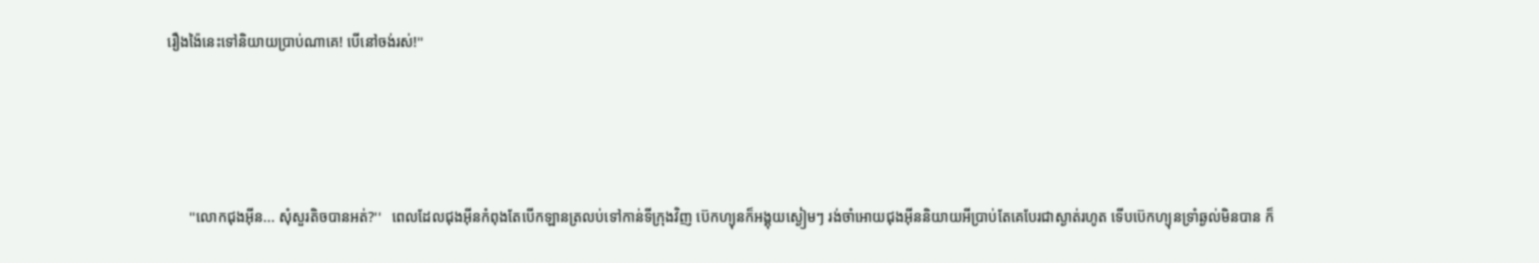រឿងង៉ៃនេះទៅនិយាយប្រាប់ណាគេ! បេីនៅចង់រស់!''





      ''លេាកជុងអុីន... សុំសួរតិចបានអត់?''   ពេលដែលជុងអុីនកំពុងតែបេីកឡានត្រលប់ទៅកាន់ទីក្រុងវិញ ប៊េកហ្យុនក៏អង្គុយស្ងៀមៗ រង់ចាំអេាយជុងអុីននិយាយអីប្រាប់តែគេបែរជាស្ងាត់រហូត ទេីបប៊េកហ្យុនទ្រាំឆ្ងល់មិនបាន ក៏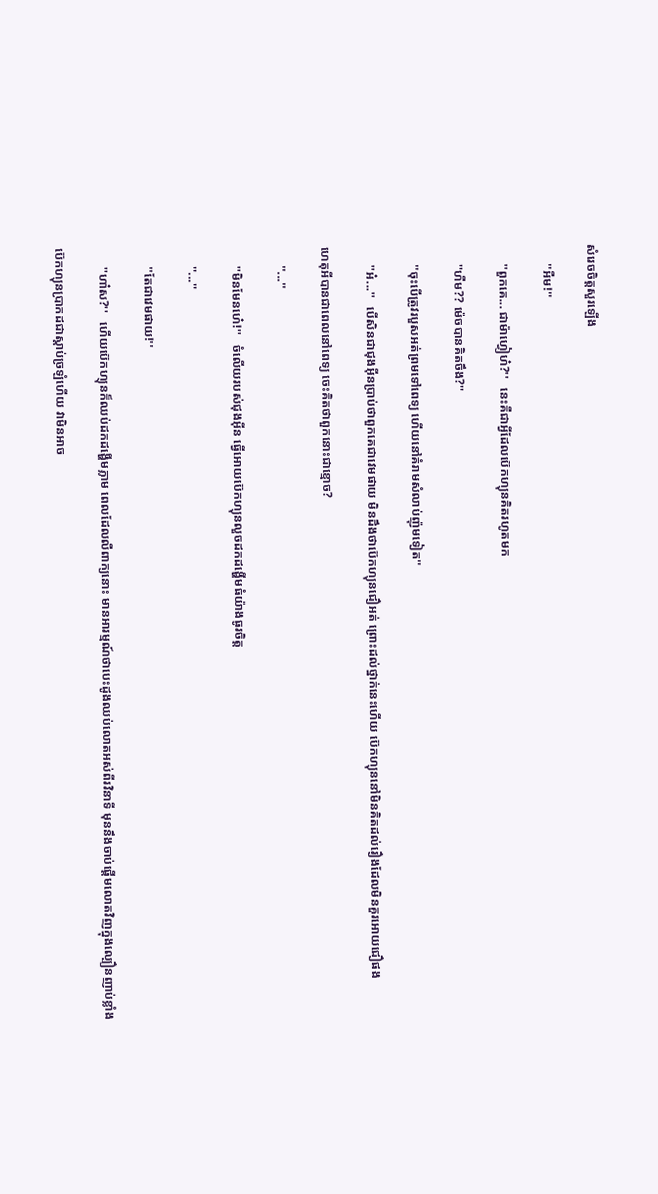សំរេចចិត្តសួរឡេីង

      ''អឺម!''

      ''ពួកគេ... ជាម៉ាហ្វៀហ៎?''   នេះគឺជាអ្វីដែលប៊េកហ្យុនគិតរហូតមក

      ''ហឺម?? ម៉េចបានគិតចឹង?''

      ''ចុះបេីត្រូវរបួសអត់ព្រមទៅពេទ្យ ហេីយនៅគំរាមសំលាប់ញ៉ុមទៀត''

      ''អ៎...''   បេីសិនជាជុងអុីនប្រាប់ថាពួកគេជាវេមផាយ មិនដឹងថាប៊េកហ្យុនជឿអត់ ព្រេាះដល់ថ្នាក់នេះហេីយ ប៊េកហ្យុននៅមិនគិតដល់រឿងដែលមិនគួរអេាយជឿផង

ហេតុអីបានជាពេលនៅពេទ្យ ចេះគិតថាពួកនេាះជាខ្មេាច?

      ''...''

      ''មិនមែនហេ៎!''   ចំលេីយរបស់ជុងអុីន ធ្វេីអេាយប៊េកហ្យុនលួចដកដង្ហេីមធំយ៉ាងធូរចិត្ត

      ''...''

      ''តែជាវេមផាយ!''

      ''ហា៎ស?''   ហេីយប៊េកហ្យុនក៏ឈប់ដកដង្ហេីមភ្លាម ពេលដែលលឺពាក្យនេាះ មានអារម្មណ៍ថាបេះដូងឈប់លេាតអស់ពីរវិនាទី មុននឹងចាប់ផ្តេីមលេាតវិញក្នុងល្បឿនញាប់ខ្លាំង

ប៊េកហ្យុនប្រាកដជាស្តាប់ច្រឡំហេីយ វាមិនអាច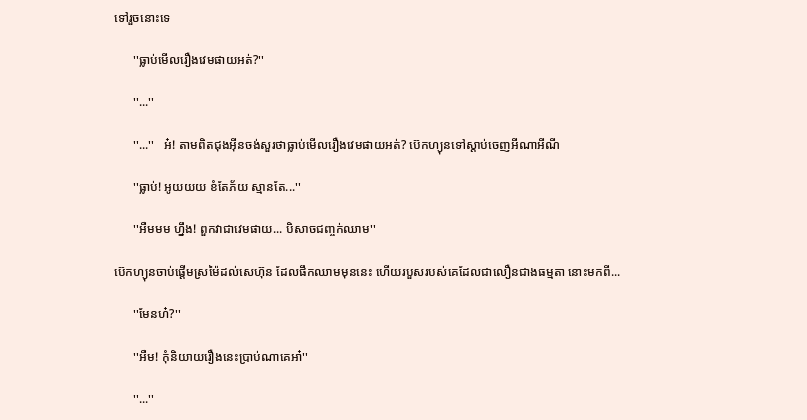ទៅរួចនេាះទេ

      ''ធ្លាប់មេីលរឿងវេមផាយអត់?''

      ''...''

      ''...''   អ៎! តាមពិតជុងអុីនចង់សួរថាធ្លាប់មេីលរឿងវេមផាយអត់? ប៊េកហ្យុនទៅស្តាប់ចេញអីណាអីណី

      ''ធ្លាប់! អូយយយ ខំតែភ័យ ស្មានតែ...''

      ''អឺមមម ហ្នឹង! ពួកវាជាវេមផាយ... បិសាចជញ្ចក់ឈាម''

ប៊េកហ្យុនចាប់ផ្តេីមស្រម៉ៃដល់សេហ៊ុន ដែលផឹកឈាមមុននេះ ហេីយរបួសរបស់គេដែលជាលឿនជាងធម្មតា នេាះមកពី...

      ''មែនហ៎?''

      ''អឺម! កុំនិយាយរឿងនេះប្រាប់ណាគេអា៎''

      ''...''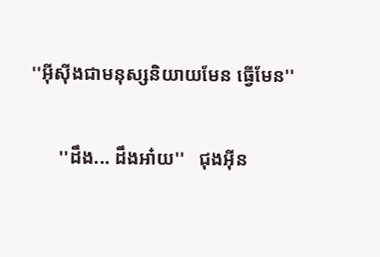''អុីសុីងជាមនុស្សនិយាយមែន ធ្វេីមែន''

      ''ដឹង... ដឹងអា៎យ''   ជុងអុីន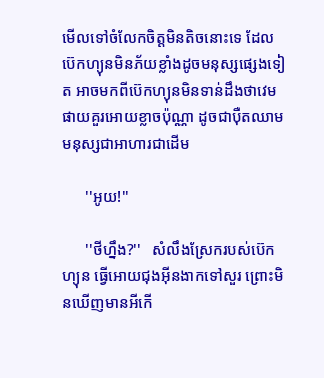មេីលទៅចំលែកចិត្តមិនតិចនេាះទេ ដែលប៊េកហ្យុនមិនភ័យខ្លាំងដូចមនុស្សផ្សេងទៀត អាចមកពីប៊េកហ្យុនមិនទាន់ដឹងថាវេមផាយគួរអេាយខ្លាចប៉ុណ្ណា ដូចជាបុឺតឈាមមនុស្សជាអាហារជាដេីម

      ''អូយ!''

      ''ថីហ្នឹង?''   សំលឹងស្រែករបស់ប៊េកហ្យុន ធ្វេីអេាយជុងអុីនងាកទៅសួរ ព្រេាះមិនឃេីញមានអីកេី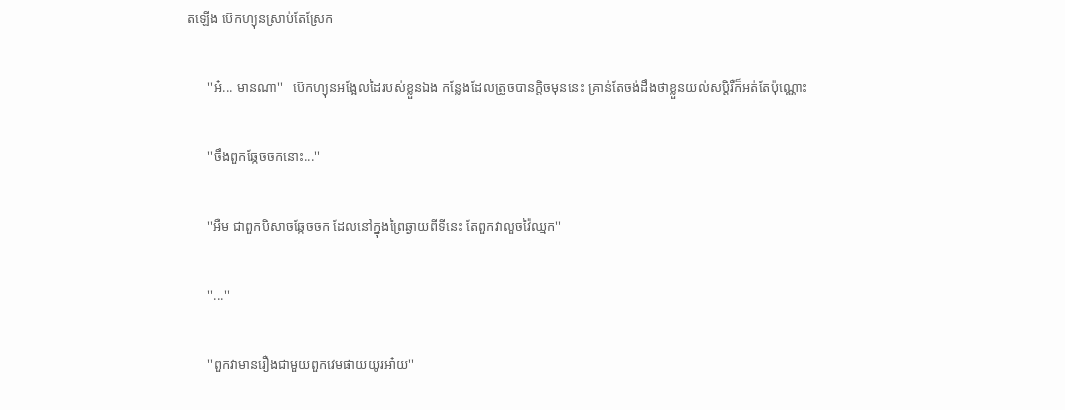តឡេីង ប៊េកហ្យុនស្រាប់តែស្រែក

      ''អ៎... មានណា''   ប៊េកហ្យុនអង្អែលដៃរបស់ខ្លួនឯង កន្លែងដែលត្រូចបានក្តិចមុននេះ គ្រាន់តែចង់ដឹងថាខ្លួនយល់សប្តិរឺក៏អត់តែប៉ុណ្ណេាះ

      ''ចឹងពួកឆ្កែចចកនេាះ...''

      ''អឺម ជាពួកបិសាចឆ្កែចចក ដែលនៅក្នុងព្រៃឆ្ងាយពីទីនេះ តែពួកវាលួចវ៉ៃឈ្មក''

      ''...''

      ''ពួកវាមានរឿងជាមួយពួកវេមផាយយូរអា៎យ''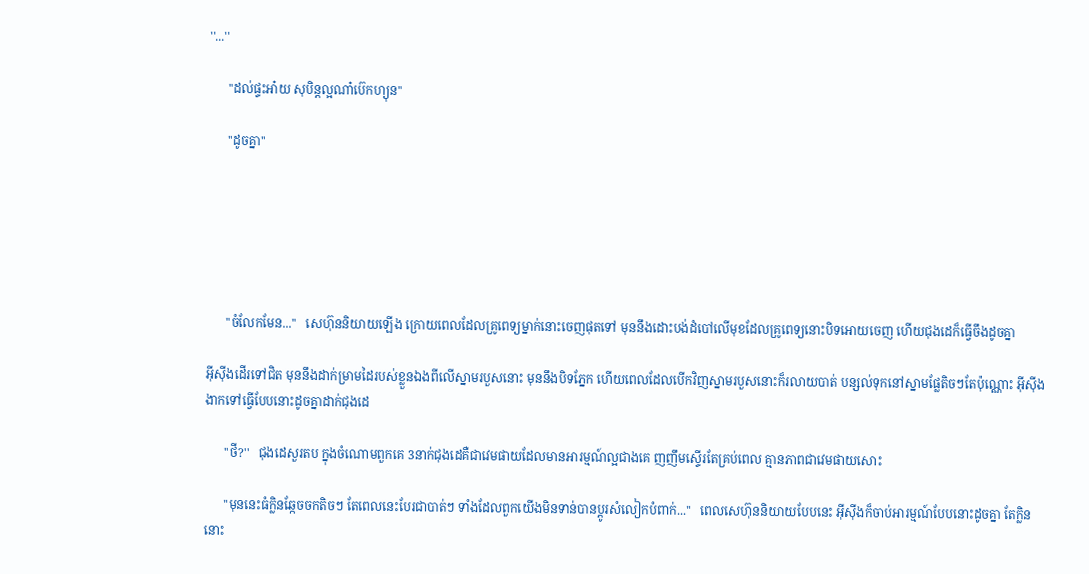''...''

      ''ដល់ផ្ទះអា៎យ សុបិន្តល្អណា៎ប៊េកហ្យុន''

      ''ដូចគ្នា''






      ''ចំលែកមែន...''   សេហ៊ុននិយាយឡេីង ក្រេាយពេលដែលគ្រូពេទ្យម្នាក់នេាះចេញផុតទៅ មុននឹងដេាះបង់ដំបៅលេីមុខដែលគ្រូពេទ្យនេាះបិទអេាយចេញ ហេីយជុងដេក៏ធ្វេីចឹងដូចគ្នា

អុីសុីងដេីរទៅជិត មុននឹងដាក់ម្រាមដៃរបស់ខ្លួនឯងពីលេីស្នាមរបួសនេាះ មុននឹងបិទភ្នែក ហេីយពេលដែលបេីកវិញស្នាមរបួសនេាះក៏រលាយបាត់ បន្សល់ទុកនៅស្នាមផ្លែតិចៗតែប៉ុណ្ណេាះ អុីសុីងងាកទៅធ្វេីបែបនេាះដូចគ្នាដាក់ជុងដេ

      ''ថី?''   ជុងដេសួរតប ក្នុងចំណេាមពួកគេ 3នាក់ជុងដេគឺជាវេមផាយដែលមានអារម្មណ៍ល្អជាងគេ ញញឹមស្ទេីរតែគ្រប់ពេល គ្មានភាពជាវេមផាយសេាះ

      ''មុននេះធំក្លិនឆ្កែចចកតិចៗ តែពេលនេះបែរជាបាត់ៗ ទាំងដែលពួកយេីងមិនទាន់បានប្តូរសំលៀកបំពាក់...''   ពេលសេហ៊ុននិយាយបែបនេះ អុីសុីងក៏ចាប់អារម្មណ៍បែបនេាះដូចគ្នា តែក្លិននេាះ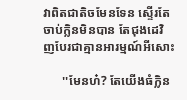វាពិតជាតិចមែនទែន ស្ទេីរតែចាប់ក្លិនមិនបាន តែជុងដេវិញបែរជាគ្មានអារម្មណ៍អីសេាះ

      ''មែនហ៎? តែយេីងធំក្លិន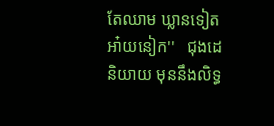តែឈាម ឃ្លានទៀតអា៎យនៀក''   ជុងដេនិយាយ មុននឹងលិទ្ធ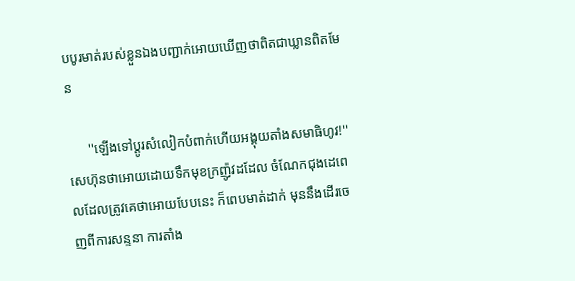បបូរមាត់របស់ខ្លួនឯងបញ្ជាក់អេាយឃេីញថាពិតជាឃ្លានពិតមែន

      ''ឡេីងទៅប្តូរសំលៀកបំពាក់ហេីយអង្គុយតាំងសមាធិហូវ!''   សេហ៊ុនថាអេាយដេាយទឹកមុខក្រញ៉ូវដដែល ចំណែកជុងដេពេលដែលត្រូវគេថាអេាយបែបនេះ ក៏ពេបមាត់ដាក់ មុននឹងដេីរចេញពីការសន្ទនា ការតាំង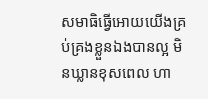សមាធិធ្វេីអេាយយេីងគ្រប់គ្រងខ្លួនឯងបានល្អ មិនឃ្លានខុសពេល ហា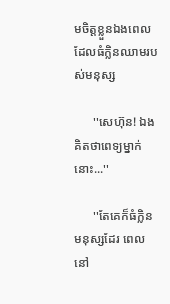មចិត្តខ្លួនឯងពេលដែលធំក្លិនឈាមរបស់មនុស្ស

      ''សេហ៊ុន! ឯងគិតថាពេទ្យម្នាក់នេាះ...''

      ''តែគេក៏ធំក្លិនមនុស្សដែរ ពេលនៅ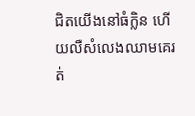ជិតយេីងនៅធំក្លិន ហេីយលឺសំលេងឈាមគេរត់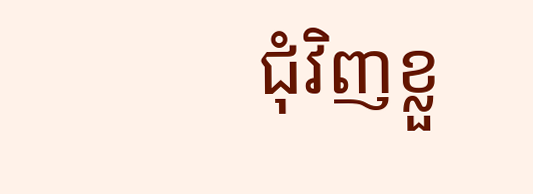ជុំវិញខ្លួ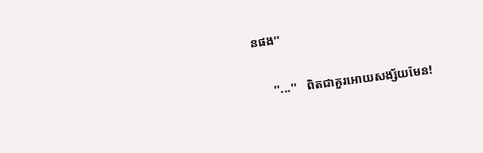នផង''

      ''...''   ពិតជាគួរអេាយសង្ស័យមែន!